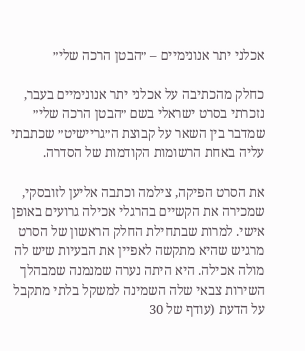אכלני יתר אנונימיים – ״הבטן הרכה שלי״

כחלק מהכתיבה על אכלני יתר אנונימיים בעבר, נזכרתי בסרט ישראלי בשם ״הבטן הרכה שלי״ שמדבר בין השאר על קבוצת ה״גריישיט״ שכתבתי עליה באחת הרשומות הקודמות של הסדרה.

את הסרט הפיקה, צילמה וכתבה אליען לזובסקי, שמכירה את הקשיים בהרגלי אכילה גרועים באופן אישי. למרות שבתחילת החלק הראשון של הסרט מרגיש שהיא מתקשה לאפיין את הבעיות שיש לה מולה אכילה. היא היתה נערה שמנמנה שמבהלך השירות צבאי שלה השמינה למשקל בלתי מתקבל על הדעת (עודף של 30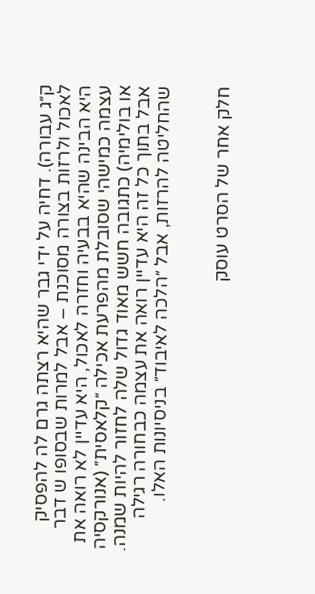ק״ג עבורה). דחיה על ידי גבר שהיא רצתה גרם לה להפסיק לאכול ולרזות בצורה מסוכנת – אבל למרות שבסופו ש דבר היא הבינה שהיא בבעיה וחזרה לאכול, היא עדיין לא רואה את עצמה כמישהי שסובלת מהפרעת אכילה ״קלאסית״ (אנורקסיה או בולימיה) כתגובה חשש מאוד גדול שלה לחזור להיות שמנה. אבל בתוך כל זה היא עדיין רואה את עצמה כבחורה רגילה שהחליטה להרזות, אבל ״הלכה לאיבוד״ בניסיונות האלו.


חלק אחר של הסרט עוסק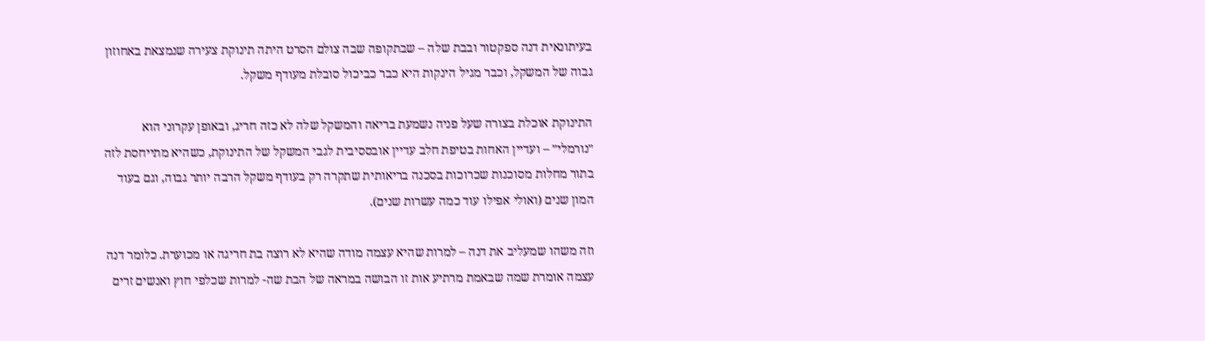בעיתונאית דנה ספקטור ובבת שלה – שבתקופה שבה צולם הסרט היתה תינוקת צעירה שנמצאת באחוזון גבוה של המשקל, וכבר מגיל הינקות היא כבר כביכול סובלת מעודף משקל.

התינוקת אוכלת בצורה שעל פניה נשמעת בריאה והמשקל שלה לא כזה חריג, ובאופן עקרוני הוא ״נורמלי״ – ועדיין האחות בטיפת חלב עדיין אובססיבית לגבי המשקל של התינוקת, כשהיא מתייחסת לזה בתור מחלות מסוכנות שכרוכות בסכנה בריאותית שתקרה רק בעודף משקל הרבה יותר גבוה, וגם בעוד המון שנים (ואולי אפילו עוד כמה עשרות שנים).

וזה משהו שמעליב את דנה – למרות שהיא עצמה מודה שהיא לא רוצה בת חריגה או מכוערת. כלומר דנה עצמה אומרת שמה שבאמת מרתיע אות זו הבושה במראה של הבת שה- למרות שכלפי חוץ ואנשים זרים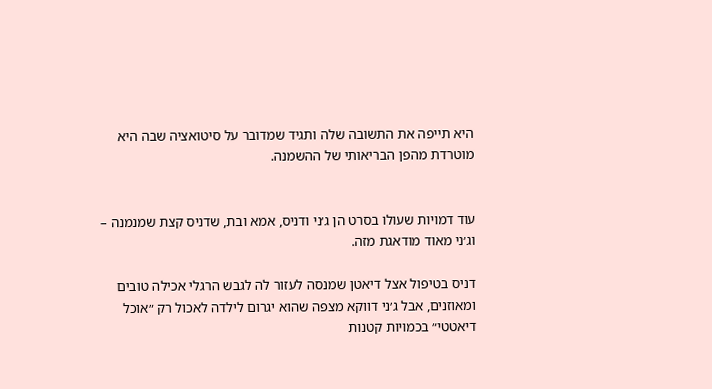היא תייפה את התשובה שלה ותגיד שמדובר על סיטואציה שבה היא מוטרדת מהפן הבריאותי של ההשמנה.


עוד דמויות שעולו בסרט הן ג׳ני ודניס, אמא ובת, שדניס קצת שמנמנה – וג׳ני מאוד מודאגת מזה.

דניס בטיפול אצל דיאטן שמנסה לעזור לה לגבש הרגלי אכילה טובים ומאוזנים, אבל ג׳ני דווקא מצפה שהוא יגרום לילדה לאכול רק ״אוכל דיאטטי״ בכמויות קטנות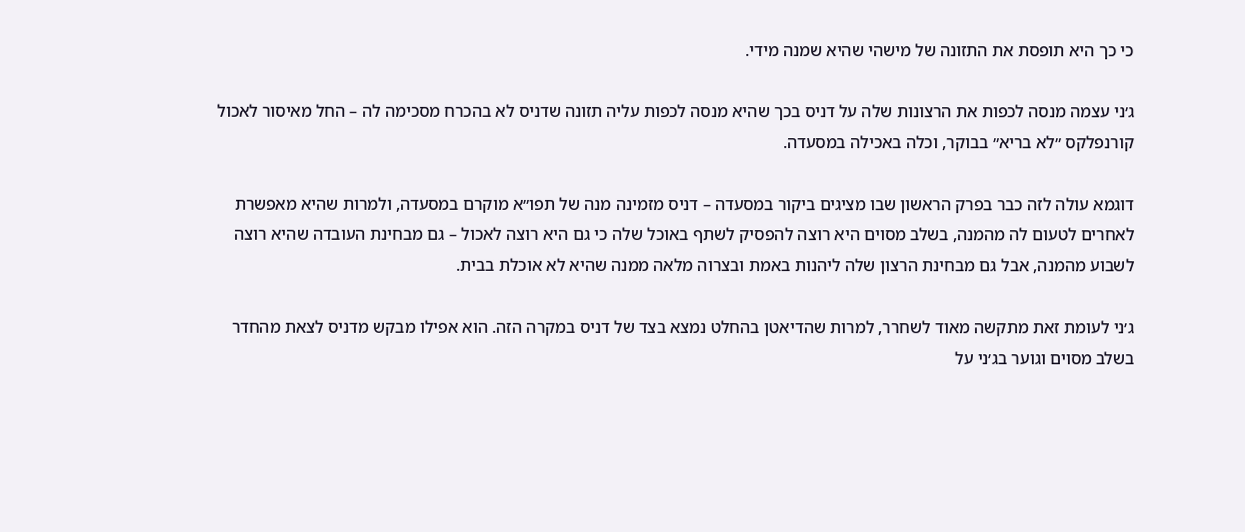כי כך היא תופסת את התזונה של מישהי שהיא שמנה מידי.

ג׳ני עצמה מנסה לכפות את הרצונות שלה על דניס בכך שהיא מנסה לכפות עליה תזונה שדניס לא בהכרח מסכימה לה – החל מאיסור לאכול קורנפלקס ״לא בריא״ בבוקר, וכלה באכילה במסעדה.

דוגמא עולה לזה כבר בפרק הראשון שבו מציגים ביקור במסעדה – דניס מזמינה מנה של תפו״א מוקרם במסעדה, ולמרות שהיא מאפשרת לאחרים לטעום לה מהמנה, בשלב מסוים היא רוצה להפסיק לשתף באוכל שלה כי גם היא רוצה לאכול – גם מבחינת העובדה שהיא רוצה לשבוע מהמנה, אבל גם מבחינת הרצון שלה ליהנות באמת ובצרוה מלאה ממנה שהיא לא אוכלת בבית.

ג׳ני לעומת זאת מתקשה מאוד לשחרר, למרות שהדיאטן בהחלט נמצא בצד של דניס במקרה הזה. הוא אפילו מבקש מדניס לצאת מהחדר בשלב מסוים וגוער בג׳ני על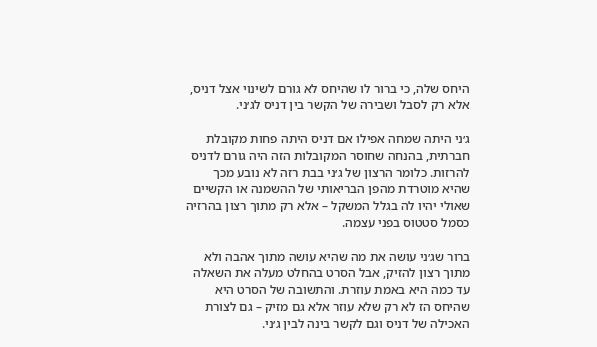היחס שלה, כי ברור לו שהיחס לא גורם לשינוי אצל דניס, אלא רק לסבל ושבירה של הקשר בין דניס לג׳ני.

ג׳ני היתה שמחה אפילו אם דניס היתה פחות מקובלת חברתית, בהנחה שחוסר המקובלות הזה היה גורם לדניס להרזות. כלומר הרצון של ג׳ני בבת רזה לא נובע מכך שהיא מוטרדת מהפן הבריאותי של ההשמנה או הקשיים שאולי יהיו לה בגלל המשקל – אלא רק מתוך רצון בהרזיה כסמל סטטוס בפני עצמה.

ברור שג׳ני עושה את מה שהיא עושה מתוך אהבה ולא מתוך רצון להזיק, אבל הסרט בהחלט מעלה את השאלה עד כמה היא באמת עוזרת. והתשובה של הסרט היא שהיחס הז לא רק שלא עוזר אלא גם מזיק – גם לצורת האכילה של דניס וגם לקשר בינה לבין ג׳ני.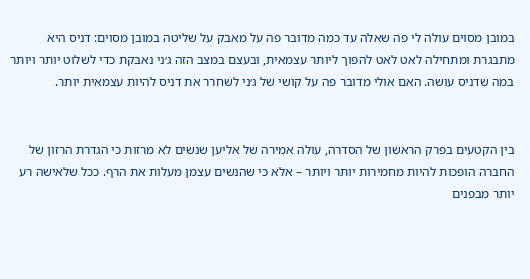במובן מסוים עולה לי פה שאלה עד כמה מדובר פה על מאבק על שליטה במובן מסוים: דניס היא מתבגרת ומתחילה לאט לאט להפוך ליותר עצמאית, ובעצם במצב הזה ג׳ני נאבקת כדי לשלוט יותר ויותר במה שדניס עושה. האם אולי מדובר פה על קושי של ג׳ני לשחרר את דניס להיות עצמאית יותר.


בין הקטעים בפרק הראשון של הסדרה, עולה אמירה של אליען שנשים לא מרזות כי הגדרת הרזון של החברה הופכות להיות מחמירות יותר ויותר – אלא כי שהנשים עצמן מעלות את הרף. ככל שלאישה רע יותר מבפנים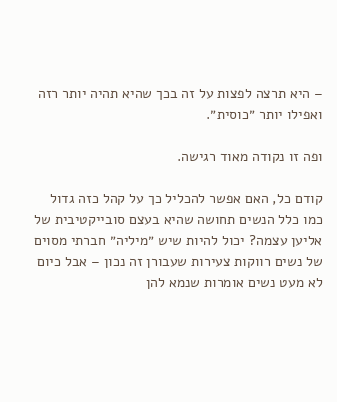– היא תרצה לפצות על זה בכך שהיא תהיה יותר רזה ואפילו יותר ״כוסית״.

ופה זו נקודה מאוד רגישה.

קודם כל, האם אפשר להכליל כך על קהל כזה גדול כמו כלל הנשים תחושה שהיא בעצם סובייקטיבית של אליען עצמה? יכול להיות שיש ״מיליה״ חברתי מסוים של נשים רווקות צעירות שעבורן זה נכון – אבל כיום לא מעט נשים אומרות שנמא להן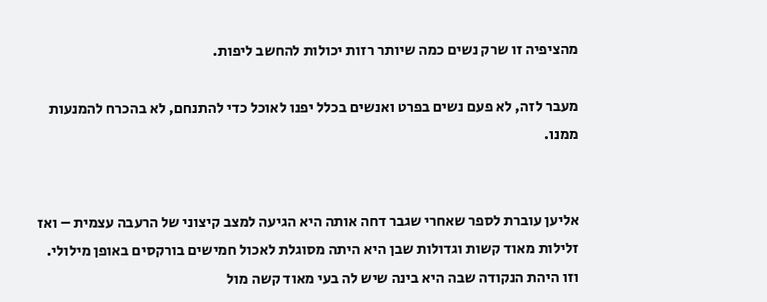מהציפיה זו שרק נשים כמה שיותר רזות יכולות להחשב ליפות.

מעבר לזה, לא פעם נשים בפרט ואנשים בכלל יפנו לאוכל כדי להתנחם, לא בהכרח להמנעות ממנו.


אליען עוברת לספר שאחרי שגבר דחה אותה היא הגיעה למצב קיצוני של הרעבה עצמית – ואז זלילות מאוד קשות וגדולות שבן היא היתה מסוגלת לאכול חמישים בורקסים באופן מילולי. וזו היהת הנקודה שבה היא בינה שיש לה בעי מאוד קשה מול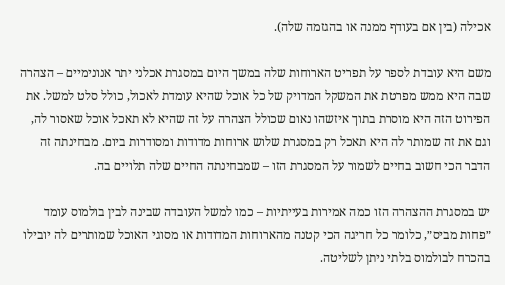אכילה (בין אם בעודף ממנה או בהגזמה שלה).

משם היא עובדת לספר על תפריט הארוחות שלה במשך היום במסגרת אכלני יתר אנונימיים – הצהרה שבה היא ממש מפרטת את המשקל המדויק של כל אוכל שהיא עומדת לאכול, כולל סלט למשל. את הפירוט הזה היא מוסרת בתוך איזשהו נאום שכולל הצהרה על זה שהיא לא תאכל אוכל שאסור לה, וגם את זה שמותר לה היא תאכל רק במסגרת שלוש ארוחות מדודות ומסודרות ביום. מבחינתה זה הדבר הכי חשוב בחיים לשמור על המסגרת הזו – שמבחינתה החיים שלה תלויים בה.

יש במסגרת ההצהרה הזו כמה אמירות בעייתיות – כמו למשל העובדה שבינה לבין בולמוס עומד ״פחות מביס״, כלומר כל חריגה הכי קטנה מהארוחות המדודות או מסוגי האוכל שמותרים לה יובילו בהכרח לבולמוס בלתי ניתן לשליטה.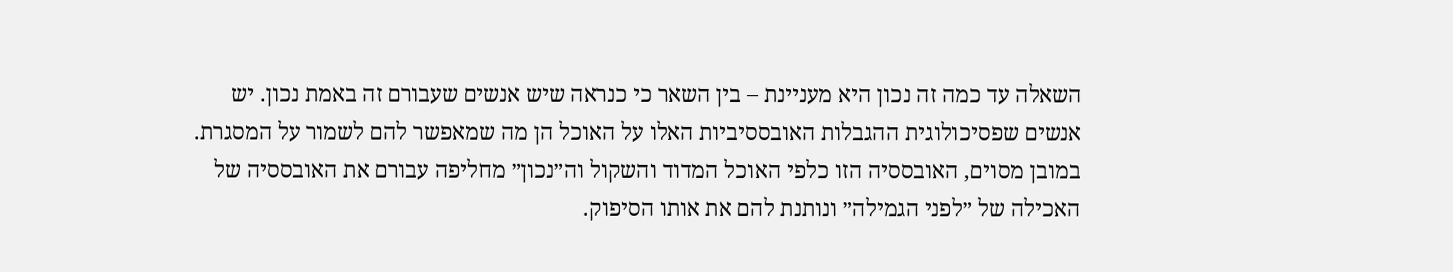השאלה עד כמה זה נכון היא מעניינת – בין השאר כי כנראה שיש אנשים שעבורם זה באמת נכון. יש אנשים שפסיכולוגית ההגבלות האובססיביות האלו על האוכל הן מה שמאפשר להם לשמור על המסגרת. במובן מסוים, האובססיה הזו כלפי האוכל המדוד והשקול וה״נכון״ מחליפה עבורם את האובססיה של האכילה של ״לפני הגמילה״ ונותנת להם את אותו הסיפוק.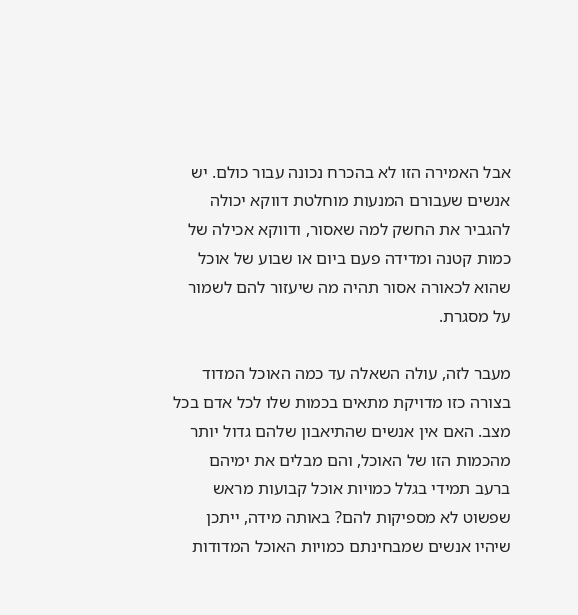אבל האמירה הזו לא בהכרח נכונה עבור כולם. יש אנשים שעבורם המנעות מוחלטת דווקא יכולה להגביר את החשק למה שאסור, ודווקא אכילה של כמות קטנה ומדידה פעם ביום או שבוע של אוכל שהוא לכאורה אסור תהיה מה שיעזור להם לשמור על מסגרת.

מעבר לזה, עולה השאלה עד כמה האוכל המדוד בצורה כזו מדויקת מתאים בכמות שלו לכל אדם בכל מצב. האם אין אנשים שהתיאבון שלהם גדול יותר מהכמות הזו של האוכל, והם מבלים את ימיהם ברעב תמידי בגלל כמויות אוכל קבועות מראש שפשוט לא מספיקות להם? באותה מידה, ייתכן שיהיו אנשים שמבחינתם כמויות האוכל המדודות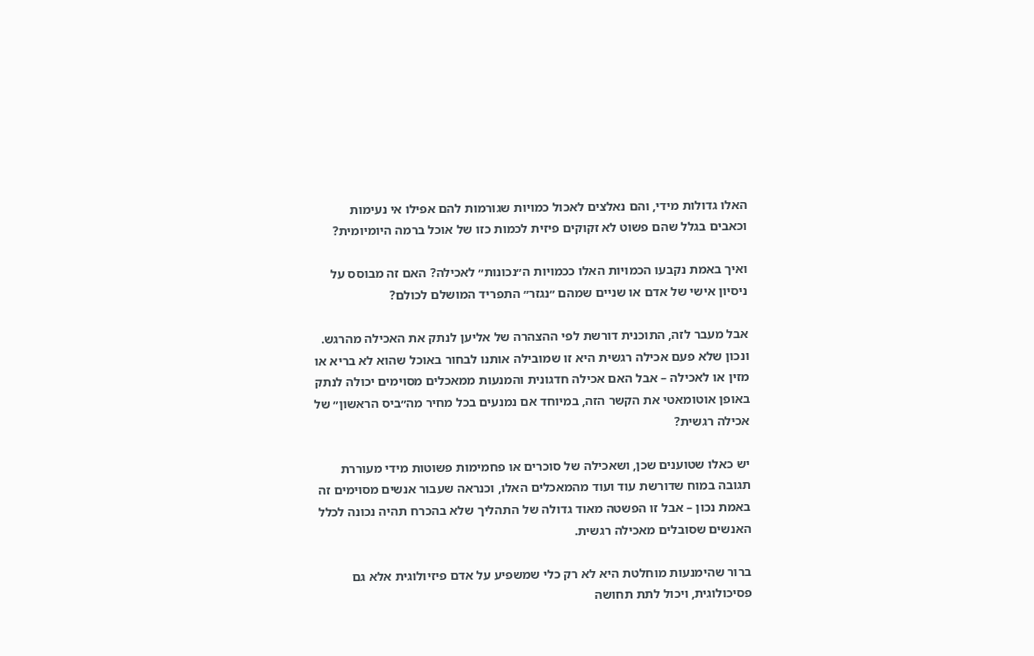האלו גדולות מידי, והם נאלצים לאכול כמויות שגורמות להם אפילו אי נעימות וכאבים בגלל שהם פשוט לא זקוקים פיזית לכמות כזו של אוכל ברמה היומיומית?

ואיך באמת נקבעו הכמויות האלו ככמויות ה״נכונות״ לאכילה? האם זה מבוסס על ניסיון אישי של אדם או שניים שמהם ״נגזר״ התפריד המושלם לכולם?

אבל מעבר לזה, התוכנית דורשת לפי ההצהרה של אליען לנתק את האכילה מהרגש. ונכון שלא פעם אכילה רגשית היא זו שמובילה אותנו לבחור באוכל שהוא לא בריא או מזין או לאכילה – אבל האם אכילה חדגונית והמנעות ממאכלים מסוימים יכולה לנתק באופן אוטומאטי את הקשר הזה, במיוחד אם נמנעים בכל מחיר מה״ביס הראשון״ של אכילה רגשית?

יש כאלו שטוענים שכן, ושאכילה של סוכרים או פחמימות פשוטות מידי מעוררת תגובה במוח שדורשת עוד ועוד מהמאכלים האלו, וכנראה שעבור אנשים מסוימים זה באמת נכון – אבל זו הפשטה מאוד גדולה של התהליך שלא בהכרח תהיה נכונה לכלל האנשים שסובלים מאכילה רגשית.

ברור שהימנעות מוחלטת היא לא רק כלי שמשפיע על אדם פיזיולוגית אלא גם פסיכולוגית, ויכול לתת תחושה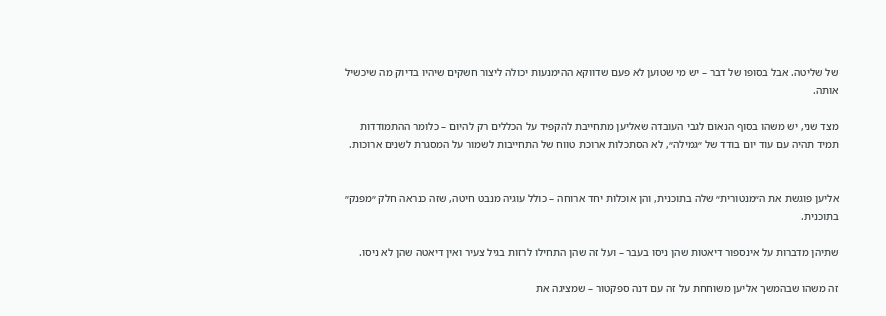של שליטה. אבל בסופו של דבר – יש מי שטוען לא פעם שדווקא ההימנעות יכולה ליצור חשקים שיהיו בדיוק מה שיכשיל אותה.

מצד שני, יש משהו בסוף הנאום לגבי העובדה שאליען מתחייבת להקפיד על הכללים רק להיום – כלומר ההתמודדות תמיד תהיה עם עוד יום בודד של ״גמילה״, לא הסתכלות ארוכת טווח של התחייבות לשמור על המסגרת לשנים ארוכות.


אליען פוגשת את ה״מנטורית״ שלה בתוכנית, והן אוכלות יחד ארוחה – כולל עוגיה מנבט חיטה, שזה כנראה חלק ״מפנק״ בתוכנית.

שתיהן מדברות על אינספור דיאטות שהן ניסו בעבר – ועל זה שהן התחילו לרזות בגיל צעיר ואין דיאטה שהן לא ניסו.

זה משהו שבהמשך אליען משוחחת על זה עם דנה ספקטור – שמציגה את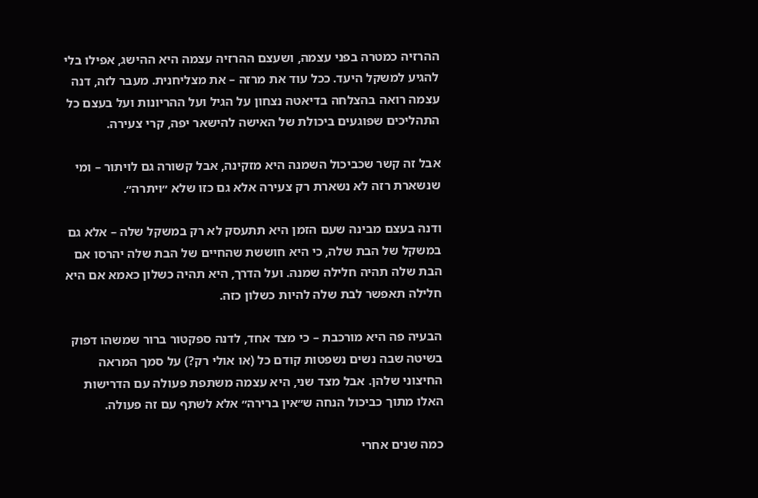ההרזיה כמטרה בפני עצמה, ושעצם ההרזיה עצמה היא ההישג, אפילו בלי להגיע למשקל היעד. ככל עוד את מרזה – את מצליחנית. מעבר לזה, דנה עצמה רואה בהצלחה בדיאטה נצחון על הגיל ועל ההריונות ועל בעצם כל התהליכים שפוגעים ביכולת של האישה להישאר יפה, קרי צעירה.

אבל זה קשר שכביכול השמנה היא מזקינה, אבל קשורה גם לויתור – ומי שנשארת רזה לא נשארת רק צעירה אלא גם כזו שלא ״ויתרה״.

ודנה בעצם מבינה שעם הזמן היא תתעסק לא רק במשקל שלה – אלא גם במשקל של הבת שלה, כי היא חוששת שהחיים של הבת שלה יהרסו אם הבת שלה תהיה חלילה שמנה. ועל הדרך, היא תהיה כשלון כאמא אם היא חלילה תאפשר לבת שלה להיות כשלון כזה.

הבעיה פה היא מורכבת – כי מצד אחד, לדנה ספקטור ברור שמשהו דפוק בשיטה שבה נשים נשפטות קודם כל (או אולי רק?) על סמך המראה החיצוני שלהן. אבל מצד שני, היא עצמה משתפת פעולה עם הדרישות האלו מתוך כביכול הנחה ש״אין ברירה״ אלא לשתף עם זה פעולה.

כמה שנים אחרי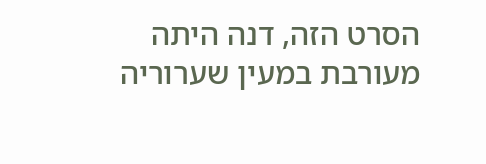הסרט הזה, דנה היתה מעורבת במעין שערוריה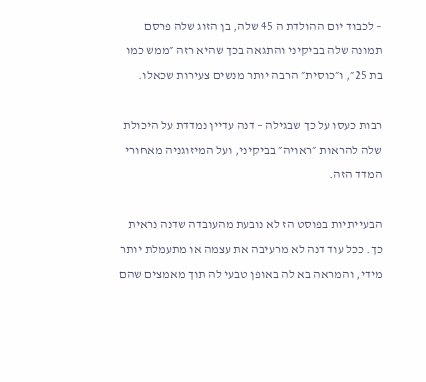– לכבוד יום ההולדת ה 45 שלה, בן הזוג שלה פרסם תמונה שלה בביקיני והתגאה בכך שהיא רזה ״ממש כמו בת 25״, ו״כוסית״ הרבה יותר מנשים צעירות שכאלו.

רבות כעסו על כך שבגילה – דנה עדיין נמדדת על היכולת שלה להראות ״ראויה״ בביקיני, ועל המיזוגניה מאחורי המדד הזה.

הבעייתיות בפוסט הז לא נובעת מהעובדה שדנה נראית כך. ככל עוד דנה לא מרעיבה את עצמה או מתעמלת יותר מידי, והמראה בא לה באופן טבעי לה תוך מאמצים שהם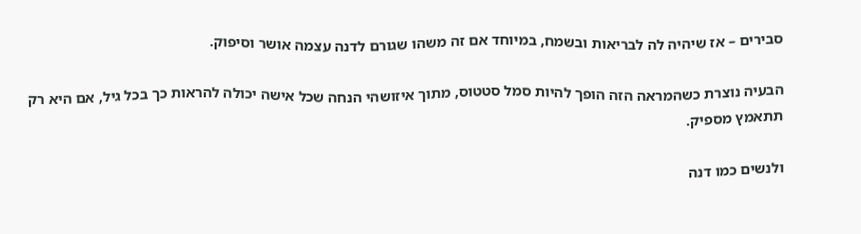סבירים – אז שיהיה לה לבריאות ובשמח, במיוחד אם זה משהו שגורם לדנה עצמה אושר וסיפוק.

הבעיה נוצרת כשהמראה הזה הופך להיות סמל סטטוס, מתוך איזושהי הנחה שכל אישה יכולה להראות כך בכל גיל, אם היא רק תתאמץ מספיק.

ולנשים כמו דנה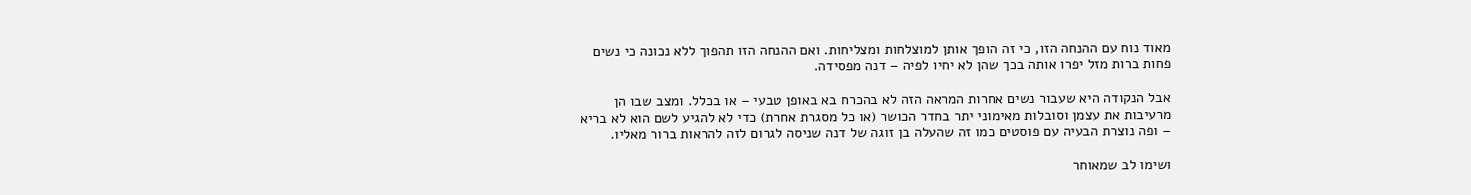מאוד נוח עם ההנחה הזו, כי זה הופך אותן למוצלחות ומצליחות. ואם ההנחה הזו תהפוך ללא נכונה כי נשים פחות ברות מזל יפרו אותה בכך שהן לא יחיו לפיה – דנה מפסידה.

אבל הנקודה היא שעבור נשים אחרות המראה הזה לא בהכרח בא באופן טבעי – או בכלל. ומצב שבו הן מרעיבות את עצמן וסובלות מאימוני יתר בחדר הכושר (או כל מסגרת אחרת) כדי לא להגיע לשם הוא לא בריא – ופה נוצרת הבעיה עם פוסטים כמו זה שהעלה בן זוגה של דנה שניסה לגרום לזה להראות ברור מאליו.

ושימו לב שמאוחר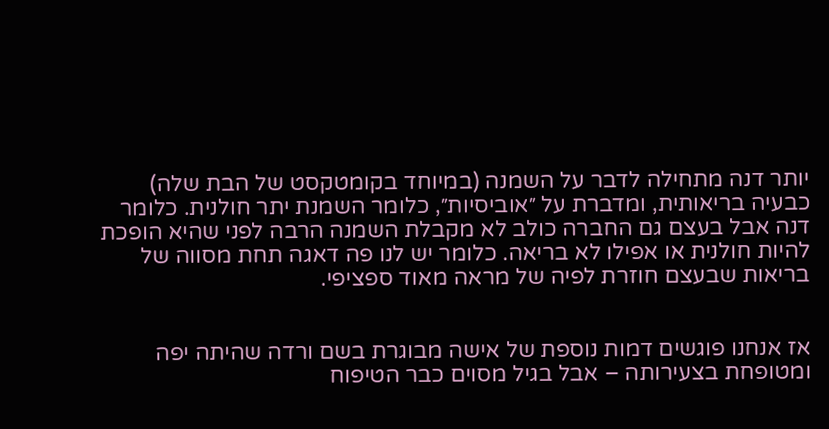יותר דנה מתחילה לדבר על השמנה (במיוחד בקומטקסט של הבת שלה) כבעיה בריאותית, ומדברת על ״אוביסיות״, כלומר השמנת יתר חולנית. כלומר דנה אבל בעצם גם החברה כולב לא מקבלת השמנה הרבה לפני שהיא הופכת להיות חולנית או אפילו לא בריאה. כלומר יש לנו פה דאגה תחת מסווה של בריאות שבעצם חוזרת לפיה של מראה מאוד ספציפי.


אז אנחנו פוגשים דמות נוספת של אישה מבוגרת בשם ורדה שהיתה יפה ומטופחת בצעירותה – אבל בגיל מסוים כבר הטיפוח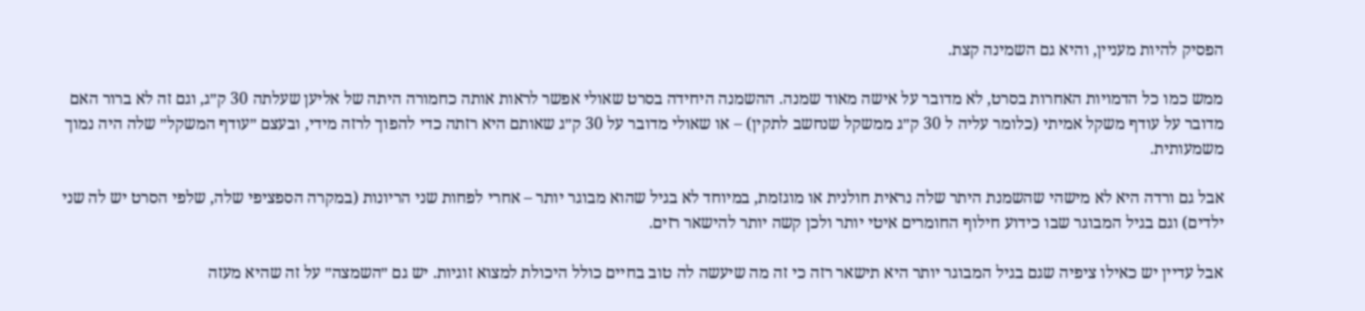הפסיק להיות מעניין, והיא גם השמינה קצת.

ממש כמו כל הדמויות האחרות בסרט, לא מדובר על אישה מאוד שמנה. ההשמנה היחידה בסרט שאולי אפשר לראות אותה כחמורה היתה של אליען שעלתה 30 ק״ג, וגם זה לא ברור האם מדובר על עודף משקל אמיתי (כלומר עליה ל 30 ק״ג ממשקל שנחשב לתקין) – או שאולי מדובר על 30 ק״ג שאותם היא רזתה כדי להפוך לרזה מידי, ובעצם ״עודף המשקל״ שלה היה נמוך משמעותית.

אבל גם ורדה היא לא מישהי שהשמנת היתר שלה נראית חולנית או מוגזמת, במיוחד לא בגיל שהוא מבוגר יותר – אחרי לפחות שני הריונות (במקרה הספציפי שלה, שלפי הסרט יש לה שני ילדים) וגם בגיל המבוגר שבו כידוע חילוף החומרים איטי יותר ולכן קשה יותר להישאר רזים.

אבל עדיין יש כאילו ציפיה שגם בגיל המבוגר יותר היא תישאר רזה כי זה מה שיעשה לה טוב בחיים כולל היכולת למצוא זוגיות. יש גם ״השמצה״ על זה שהיא מעזה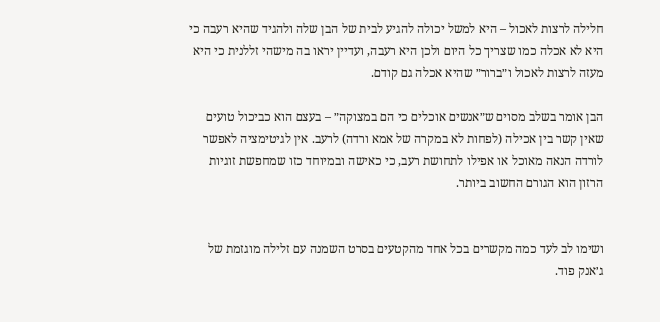חלילה לרצות לאכול – היא למשל יכולה להגיע לבית של הבן שלה ולהגיד שהיא רעבה כי היא לא אכלה כמו שצריך כל היום ולכן היא רעבה, ועדיין יראו בה מישהי זללנית כי היא מעזה לרצות לאכול ו״ברור״ שהיא אכלה גם קודם.

הבן אומר בשלב מסוים ש״אנשים אוכלים כי הם במצוקה״ – בעצם הוא כביכול טועים שאין קשר בין אכילה (לפחות לא במקרה של אמא ורדה) לרעב. אין לגיטימציה לאפשר לורדה הנאה מאוכל או אפילו לתחושת רעב, כי כאישה ובמיוחד כזו שמחפשת זוגיות הרזון הוא הגורם החשוב ביותר.


ושימו לב לעד כמה מקשרים בכל אחד מהקטעים בסרט השמנה עם זלילה מוגזמת של ג׳אנק פוד.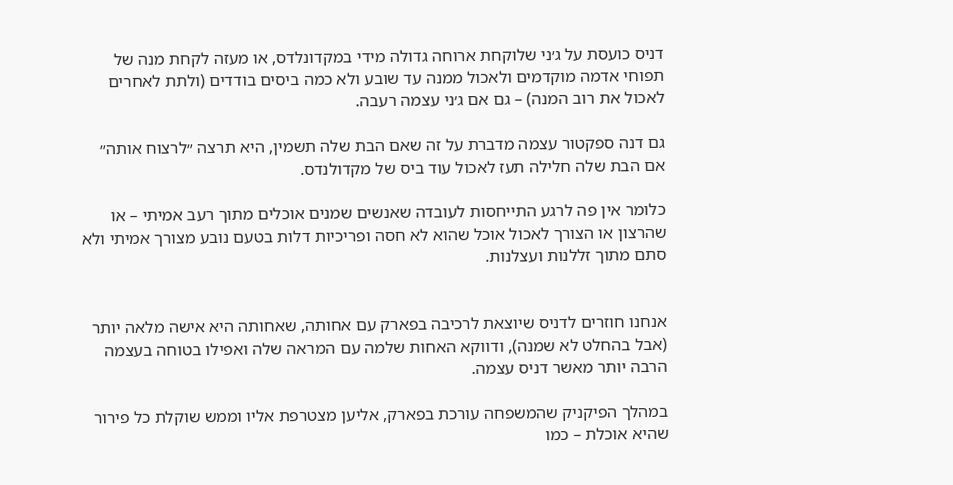דניס כועסת על ג׳ני שלוקחת ארוחה גדולה מידי במקדונלדס, או מעזה לקחת מנה של תפוחי אדמה מוקדמים ולאכול ממנה עד שובע ולא כמה ביסים בודדים (ולתת לאחרים לאכול את רוב המנה) – גם אם ג׳ני עצמה רעבה.

גם דנה ספקטור עצמה מדברת על זה שאם הבת שלה תשמין, היא תרצה ״לרצוח אותה״ אם הבת שלה חלילה תעז לאכול עוד ביס של מקדולנדס.

כלומר אין פה לרגע התייחסות לעובדה שאנשים שמנים אוכלים מתוך רעב אמיתי – או שהרצון או הצורך לאכול אוכל שהוא לא חסה ופריכיות דלות בטעם נובע מצורך אמיתי ולא סתם מתוך זללנות ועצלנות.


אנחנו חוזרים לדניס שיוצאת לרכיבה בפארק עם אחותה, שאחותה היא אישה מלאה יותר (אבל בהחלט לא שמנה), ודווקא האחות שלמה עם המראה שלה ואפילו בטוחה בעצמה הרבה יותר מאשר דניס עצמה.

במהלך הפיקניק שהמשפחה עורכת בפארק, אליען מצטרפת אליו וממש שוקלת כל פירור שהיא אוכלת – כמו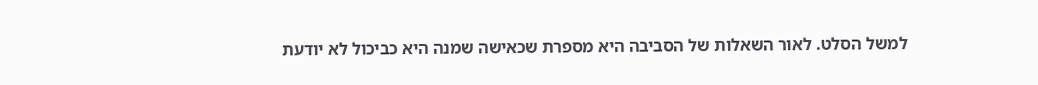למשל הסלט. לאור השאלות של הסביבה היא מספרת שכאישה שמנה היא כביכול לא יודעת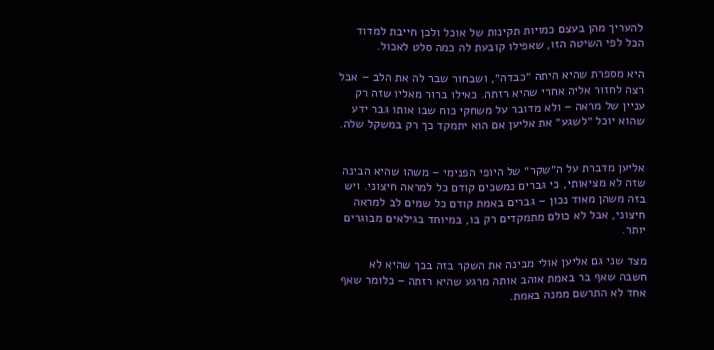להעריך מהן בעצם כמויות תקינות של אוכל ולכן חייבת למדוד הכל לפי השיטה הזו, שאפילו קובעת לה כמה סלט לאכול.

היא מספרת שהיא היתה ״כבדה״, ושבחור שבר לה את הלב – אבל רצה לחזור אליה אחרי שהיא רזתה. כאילו ברור מאליו שזה רק עניין של מראה – ולא מדובר על משחקי כוח שבו אותו גבר ידע שהוא יוכל ״לשגע״ את אליען אם הוא יתמקד כך רק במשקל שלה.


אליען מדברת על ה״שקר״ של היופי הפנימי – משהו שהיא הבינה שזה לא מציאותי, כי גברים נמשכים קודם כל למראה חיצוני. ויש בזה משהן מאוד נכון – גברים באמת קודם כל שמים לב למראה חיצוני, אבל לא כולם מתמקדים רק בו, במיוחד בגילאים מבוגרים יותר.

מצד שני גם אליען אולי מבינה את השקר בזה בכך שהיא לא חשבה שאף בר באמת אוהב אותה מרגע שהיא רזתה – כלומר שאף אחד לא התרשם ממנה באמת.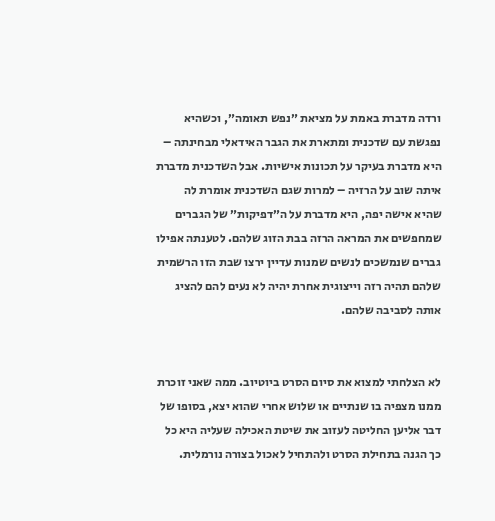ורדה מדברת באמת על מציאת ״נפש תאומה״, וכשהיא נפגשת עם שדכנית ומתארת את הגבר האידאלי מבחינתה – היא מדברת בעיקר על תכונות אישיות. אבל השדכנית מדברת איתה שוב על הרזיה – למרות שגם השדכנית אומרת לה שהיא אישה יפה, היא מדברת על ה״דפיקות״ של הגברים שמחפשים את המראה הרזה בבת הזוג שלהם. לטענתה אפילו גברים שנמשכים לנשים שמנות עדיין ירצו שבת הזו הרשמית שלהם תהיה רזה וייצוגית אחרת יהיה לא נעים להם להציג אותה לסביבה שלהם.


לא הצלחתי למצוא את סיום הסרט ביוטיוב. ממה שאני זוכרת ממנו מצפיה בו שנתיים או שלוש אחרי שהוא יצא, בסופו של דבר אליען החליטה לעזוב את שיטת האכילה שעליה היא כל כך הגנה בתחילת הסרט ולהתחיל לאכול בצורה נורמלית.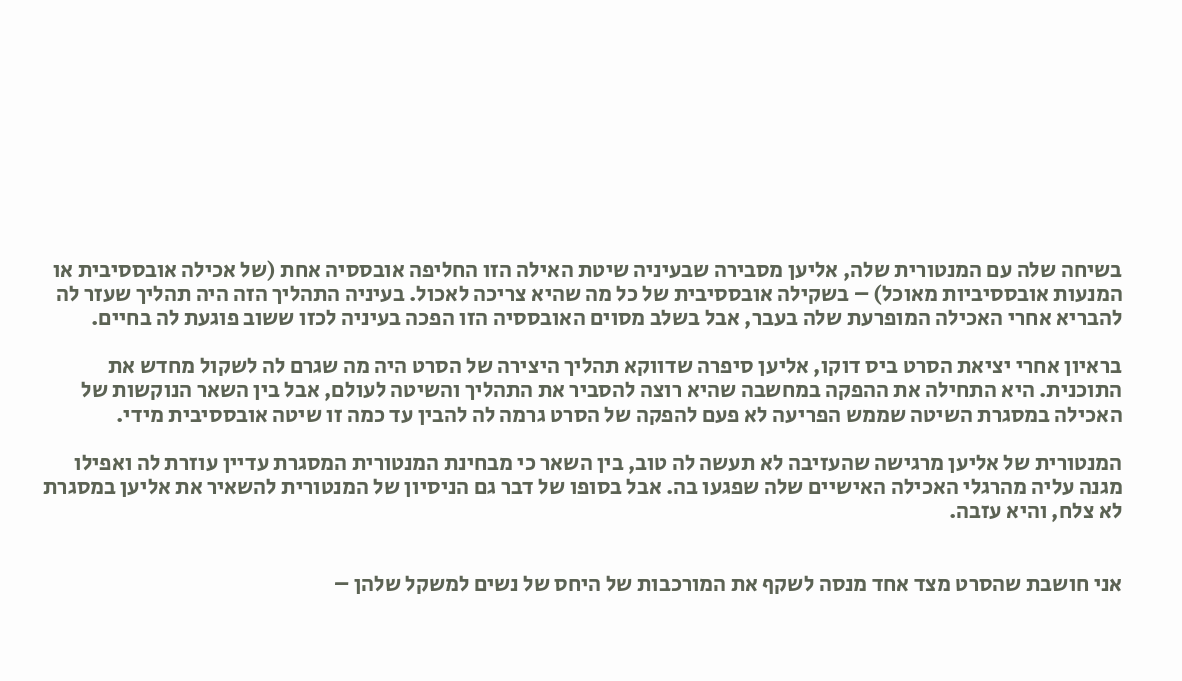בשיחה שלה עם המנטורית שלה, אליען מסבירה שבעיניה שיטת האילה הזו החליפה אובססיה אחת (של אכילה אובססיבית או המנעות אובססיביות מאוכל) – בשקילה אובססיבית של כל מה שהיא צריכה לאכול. בעיניה התהליך הזה היה תהליך שעזר לה להבריא אחרי האכילה המופרעת שלה בעבר, אבל בשלב מסוים האובססיה הזו הפכה בעיניה לכזו ששוב פוגעת לה בחיים.

בראיון אחרי יציאת הסרט ביס דוקו, אליען סיפרה שדווקא תהליך היצירה של הסרט היה מה שגרם לה לשקול מחדש את התוכנית. היא התחילה את ההפקה במחשבה שהיא רוצה להסביר את התהליך והשיטה לעולם, אבל בין השאר הנוקשות של האכילה במסגרת השיטה שממש הפריעה לא פעם להפקה של הסרט גרמה לה להבין עד כמה זו שיטה אובססיבית מידי.

המנטורית של אליען מרגישה שהעזיבה לא תעשה לה טוב, בין השאר כי מבחינת המנטורית המסגרת עדיין עוזרת לה ואפילו מגנה עליה מהרגלי האכילה האישיים שלה שפגעו בה. אבל בסופו של דבר גם הניסיון של המנטורית להשאיר את אליען במסגרת לא צלח, והיא עזבה.


אני חושבת שהסרט מצד אחד מנסה לשקף את המורכבות של היחס של נשים למשקל שלהן –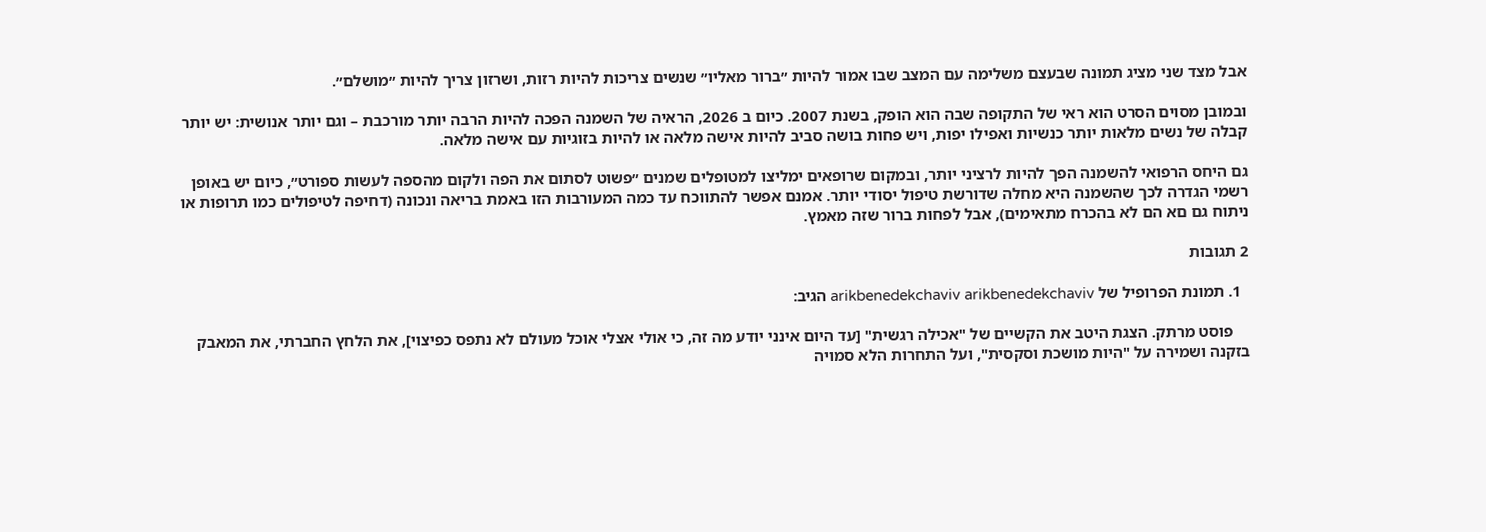אבל מצד שני מציג תמונה שבעצם משלימה עם המצב שבו אמור להיות ״ברור מאליו״ שנשים צריכות להיות רזות, ושרזון צריך להיות ״מושלם״.

ובמובן מסוים הסרט הוא ראי של התקופה שבה הוא הופק, בשנת 2007. כיום ב 2026, הראיה של השמנה הפכה להיות הרבה יותר מורכבת – וגם יותר אנושית: יש יותר קבלה של נשים מלאות יותר כנשיות ואפילו יפות, ויש פחות בושה סביב להיות אישה מלאה או להיות בזוגיות עם אישה מלאה.

גם היחס הרפואי להשמנה הפך להיות לרציני יותר, ובמקום שרופאים ימליצו למטופלים שמנים ״פשוט לסתום את הפה ולקום מהספה לעשות ספורט״, כיום יש באופן רשמי הגדרה לכך שהשמנה היא מחלה שדורשת טיפול יסודי יותר. אמנם אפשר להתווכח עד כמה המעורבות הזו באמת בריאה ונכונה (דחיפה לטיפולים כמו תרופות או ניתוח גם םא הם לא בהכרח מתאימים), אבל לפחות ברור שזה מאמץ.

2 תגובות

  1. תמונת הפרופיל של arikbenedekchaviv arikbenedekchaviv הגיב:

    פוסט מרתק. הצגת היטב את הקשיים של "אכילה רגשית" [עד היום אינני יודע מה זה, כי אולי אצלי אוכל מעולם לא נתפס כפיצוי], את הלחץ החברתי, את המאבק בזקנה ושמירה על "היות מושכת וסקסית", ועל התחרות הלא סמויה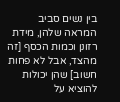בין נשים סביב המראה שלהן, מידת רזונן וכמות הכסף [זה מהצד, אבל לא פחות חשוב] שהן יכולות להוציא על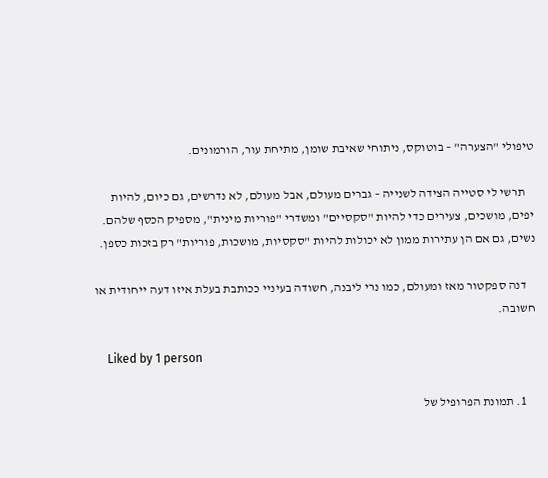טיפולי "הצערה" – בוטוקס, ניתוחי שאיבת שומן, מתיחת עור, הורמונים.

    תרשי לי סטייה הצידה לשנייה – גברים מעולם, אבל מעולם, לא נדרשים, גם כיום, להיות יפים, מושכים, צעירים כדי להיות "סקסיים" ומשדרי "פוריות מינית", מספיק הכסף שלהם. נשים, גם אם הן עתירות ממון לא יכולות להיות "סקסיות, מושכות, פוריות" רק בזכות כספן.

    דנה ספקטור מאז ומעולם, כמו נרי ליבנה, חשודה בעיניי ככותבת בעלת איזו דעה ייחודית או חשובה.

    Liked by 1 person

    1. תמונת הפרופיל של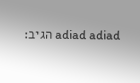adiad adiad הגיב: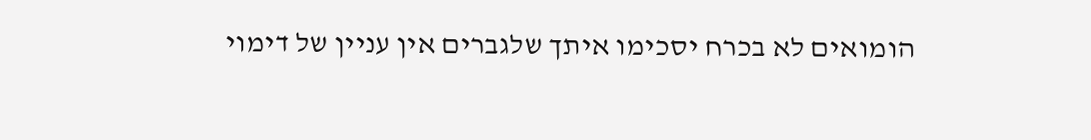הומואים לא בכרח יסכימו איתך שלגברים אין עניין של דימוי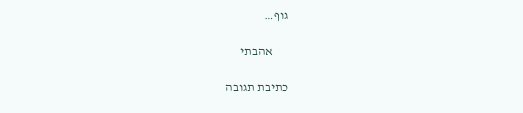גוף…

      אהבתי

כתיבת תגובה